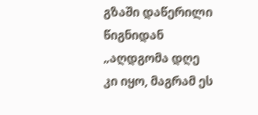გზაში დაწერილი წიგნიდან
„აღდგომა დღე კი იყო, მაგრამ ეს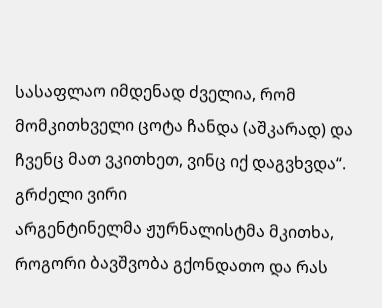სასაფლაო იმდენად ძველია, რომ მომკითხველი ცოტა ჩანდა (აშკარად) და ჩვენც მათ ვკითხეთ, ვინც იქ დაგვხვდა“.
გრძელი ვირი
არგენტინელმა ჟურნალისტმა მკითხა, როგორი ბავშვობა გქონდათო და რას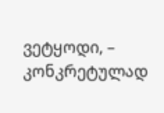ვეტყოდი, – კონკრეტულად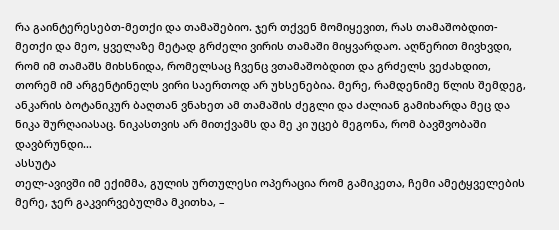რა გაინტერესებთ-მეთქი და თამაშებიო. ჯერ თქვენ მომიყევით, რას თამაშობდით-მეთქი და მეო, ყველაზე მეტად გრძელი ვირის თამაში მიყვარდაო. აღწერით მივხვდი, რომ იმ თამაშს მიხსნიდა, რომელსაც ჩვენც ვთამაშობდით და გრძელს ვეძახდით, თორემ იმ არგენტინელს ვირი საერთოდ არ უხსენებია. მერე, რამდენიმე წლის შემდეგ, ანკარის ბოტანიკურ ბაღთან ვნახეთ ამ თამაშის ძეგლი და ძალიან გამიხარდა მეც და ნიკა შურღაიასაც. ნიკასთვის არ მითქვამს და მე კი უცებ მეგონა, რომ ბავშვობაში დავბრუნდი…
ასსუტა
თელ-ავივში იმ ექიმმა, გულის ურთულესი ოპერაცია რომ გამიკეთა, ჩემი ამეტყველების მერე, ჯერ გაკვირვებულმა მკითხა, –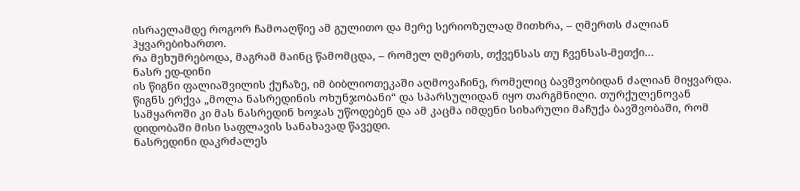ისრაელამდე როგორ ჩამოაღწიე ამ გულითო და მერე სერიოზულად მითხრა, – ღმერთს ძალიან ჰყვარებიხართო.
რა მეხუმრებოდა, მაგრამ მაინც წამომცდა, – რომელ ღმერთს, თქვენსას თუ ჩვენსას-მეთქი…
ნასრ ედ-დინი
ის წიგნი ფალიაშვილის ქუჩაზე, იმ ბიბლიოთეკაში აღმოვაჩინე, რომელიც ბავშვობიდან ძალიან მიყვარდა. წიგნს ერქვა „მოლა ნასრედინის ოხუნჯობანი“ და სპარსულიდან იყო თარგმნილი. თურქულენოვან სამყაროში კი მას ნასრედინ ხოჯას უწოდებენ და ამ კაცმა იმდენი სიხარული მაჩუქა ბავშვობაში, რომ დიდობაში მისი საფლავის სანახავად წავედი.
ნასრედინი დაკრძალეს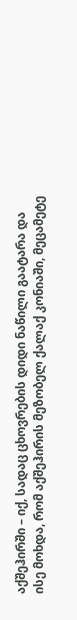აქშეჰირში – იქ, სადაც ცხოვრების დიდი ნაწილი გაატარა და ისე მოხდა, რომ აქშეჰირის მეზობელ ქალაქ კონიაში, მეცამეტე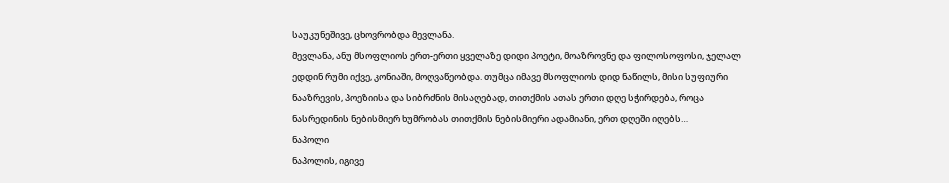საუკუნეშივე, ცხოვრობდა მევლანა.
მევლანა, ანუ მსოფლიოს ერთ-ერთი ყველაზე დიდი პოეტი, მოაზროვნე და ფილოსოფოსი, ჯელალ ედდინ რუმი იქვე, კონიაში, მოღვაწეობდა. თუმცა იმავე მსოფლიოს დიდ ნაწილს, მისი სუფიური ნააზრევის, პოეზიისა და სიბრძნის მისაღებად, თითქმის ათას ერთი დღე სჭირდება, როცა ნასრედინის ნებისმიერ ხუმრობას თითქმის ნებისმიერი ადამიანი, ერთ დღეში იღებს…
ნაპოლი
ნაპოლის, იგივე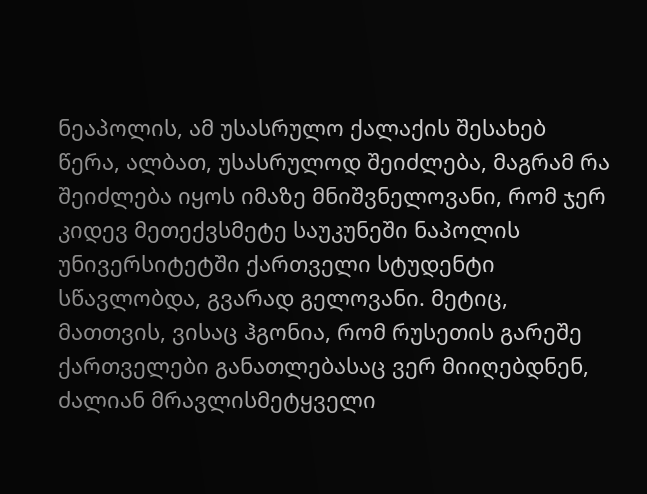ნეაპოლის, ამ უსასრულო ქალაქის შესახებ წერა, ალბათ, უსასრულოდ შეიძლება, მაგრამ რა შეიძლება იყოს იმაზე მნიშვნელოვანი, რომ ჯერ კიდევ მეთექვსმეტე საუკუნეში ნაპოლის უნივერსიტეტში ქართველი სტუდენტი სწავლობდა, გვარად გელოვანი. მეტიც, მათთვის, ვისაც ჰგონია, რომ რუსეთის გარეშე ქართველები განათლებასაც ვერ მიიღებდნენ, ძალიან მრავლისმეტყველი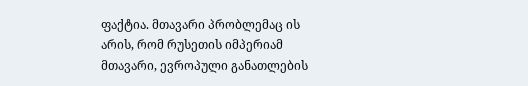ფაქტია. მთავარი პრობლემაც ის არის, რომ რუსეთის იმპერიამ მთავარი, ევროპული განათლების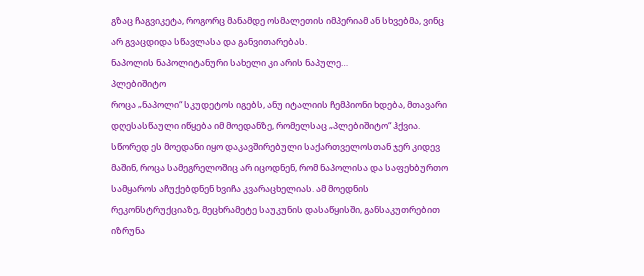გზაც ჩაგვიკეტა, როგორც მანამდე ოსმალეთის იმპერიამ ან სხვებმა, ვინც არ გვაცდიდა სწავლასა და განვითარებას.
ნაპოლის ნაპოლიტანური სახელი კი არის ნაპულე…
პლებიშიტო
როცა „ნაპოლი“ სკუდეტოს იგებს, ანუ იტალიის ჩემპიონი ხდება, მთავარი დღესასწაული იწყება იმ მოედანზე, რომელსაც „პლებიშიტო“ ჰქვია. სწორედ ეს მოედანი იყო დაკავშირებული საქართველოსთან ჯერ კიდევ მაშინ, როცა სამეგრელოშიც არ იცოდნენ, რომ ნაპოლისა და საფეხბურთო სამყაროს აჩუქებდნენ ხვიჩა კვარაცხელიას. ამ მოედნის რეკონსტრუქციაზე, მეცხრამეტე საუკუნის დასაწყისში, განსაკუთრებით იზრუნა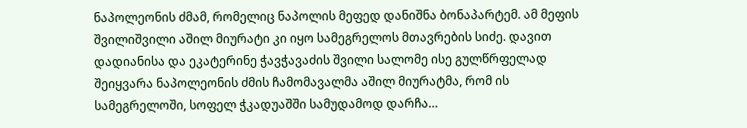ნაპოლეონის ძმამ, რომელიც ნაპოლის მეფედ დანიშნა ბონაპარტემ. ამ მეფის შვილიშვილი აშილ მიურატი კი იყო სამეგრელოს მთავრების სიძე. დავით დადიანისა და ეკატერინე ჭავჭავაძის შვილი სალომე ისე გულწრფელად შეიყვარა ნაპოლეონის ძმის ჩამომავალმა აშილ მიურატმა, რომ ის სამეგრელოში, სოფელ ჭკადუაშში სამუდამოდ დარჩა…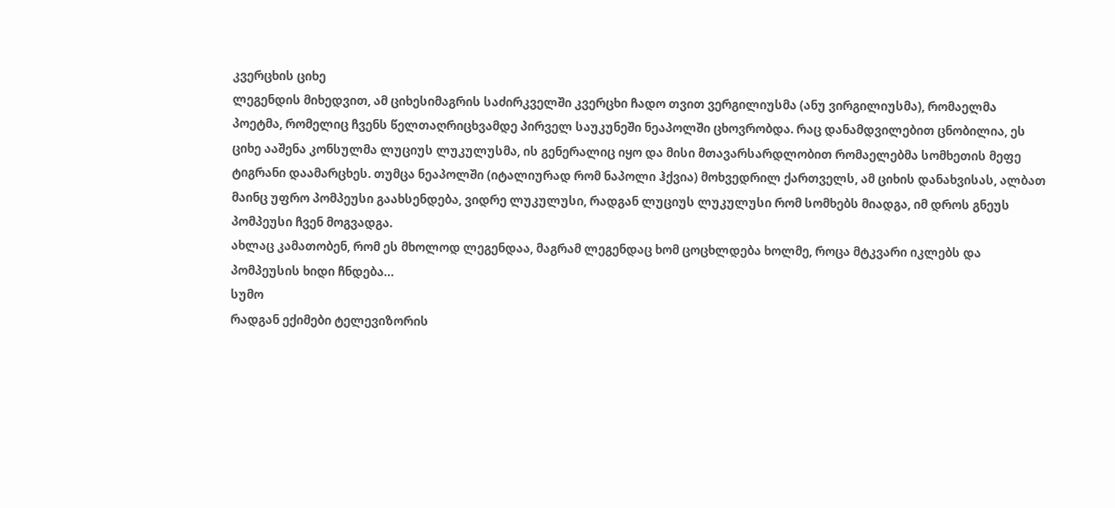კვერცხის ციხე
ლეგენდის მიხედვით, ამ ციხესიმაგრის საძირკველში კვერცხი ჩადო თვით ვერგილიუსმა (ანუ ვირგილიუსმა), რომაელმა პოეტმა, რომელიც ჩვენს წელთაღრიცხვამდე პირველ საუკუნეში ნეაპოლში ცხოვრობდა. რაც დანამდვილებით ცნობილია, ეს ციხე ააშენა კონსულმა ლუციუს ლუკულუსმა, ის გენერალიც იყო და მისი მთავარსარდლობით რომაელებმა სომხეთის მეფე ტიგრანი დაამარცხეს. თუმცა ნეაპოლში (იტალიურად რომ ნაპოლი ჰქვია) მოხვედრილ ქართველს, ამ ციხის დანახვისას, ალბათ მაინც უფრო პომპეუსი გაახსენდება, ვიდრე ლუკულუსი, რადგან ლუციუს ლუკულუსი რომ სომხებს მიადგა, იმ დროს გნეუს პომპეუსი ჩვენ მოგვადგა.
ახლაც კამათობენ, რომ ეს მხოლოდ ლეგენდაა, მაგრამ ლეგენდაც ხომ ცოცხლდება ხოლმე, როცა მტკვარი იკლებს და პომპეუსის ხიდი ჩნდება…
სუმო
რადგან ექიმები ტელევიზორის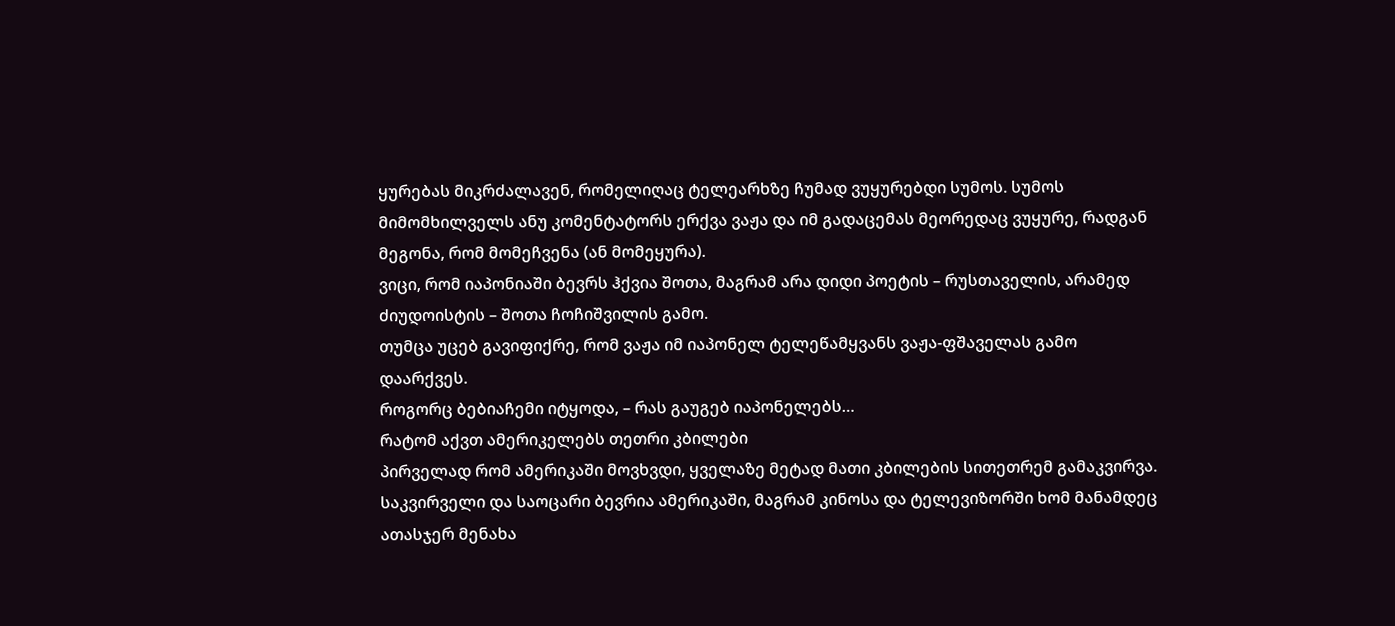ყურებას მიკრძალავენ, რომელიღაც ტელეარხზე ჩუმად ვუყურებდი სუმოს. სუმოს მიმომხილველს ანუ კომენტატორს ერქვა ვაჟა და იმ გადაცემას მეორედაც ვუყურე, რადგან მეგონა, რომ მომეჩვენა (ან მომეყურა).
ვიცი, რომ იაპონიაში ბევრს ჰქვია შოთა, მაგრამ არა დიდი პოეტის – რუსთაველის, არამედ ძიუდოისტის – შოთა ჩოჩიშვილის გამო.
თუმცა უცებ გავიფიქრე, რომ ვაჟა იმ იაპონელ ტელეწამყვანს ვაჟა-ფშაველას გამო დაარქვეს.
როგორც ბებიაჩემი იტყოდა, – რას გაუგებ იაპონელებს…
რატომ აქვთ ამერიკელებს თეთრი კბილები
პირველად რომ ამერიკაში მოვხვდი, ყველაზე მეტად მათი კბილების სითეთრემ გამაკვირვა. საკვირველი და საოცარი ბევრია ამერიკაში, მაგრამ კინოსა და ტელევიზორში ხომ მანამდეც ათასჯერ მენახა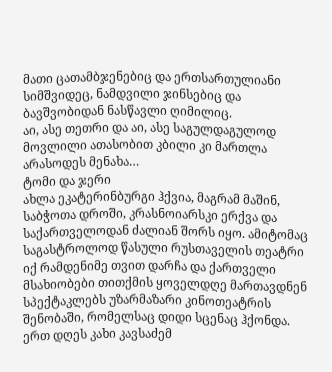მათი ცათამბჯენებიც და ერთსართულიანი სიმშვიდეც, ნამდვილი ჯინსებიც და ბავშვობიდან ნასწავლი ღიმილიც.
აი, ასე თეთრი და აი, ასე საგულდაგულოდ მოვლილი ათასობით კბილი კი მართლა არასოდეს მენახა…
ტომი და ჯერი
ახლა ეკატერინბურგი ჰქვია, მაგრამ მაშინ, საბჭოთა დროში, კრასნოიარსკი ერქვა და საქართველოდან ძალიან შორს იყო. ამიტომაც საგასტროლოდ წასული რუსთაველის თეატრი იქ რამდენიმე თვით დარჩა და ქართველი მსახიობები თითქმის ყოველდღე მართავდნენ სპექტაკლებს უზარმაზარი კინოთეატრის შენობაში, რომელსაც დიდი სცენაც ჰქონდა. ერთ დღეს კახი კავსაძემ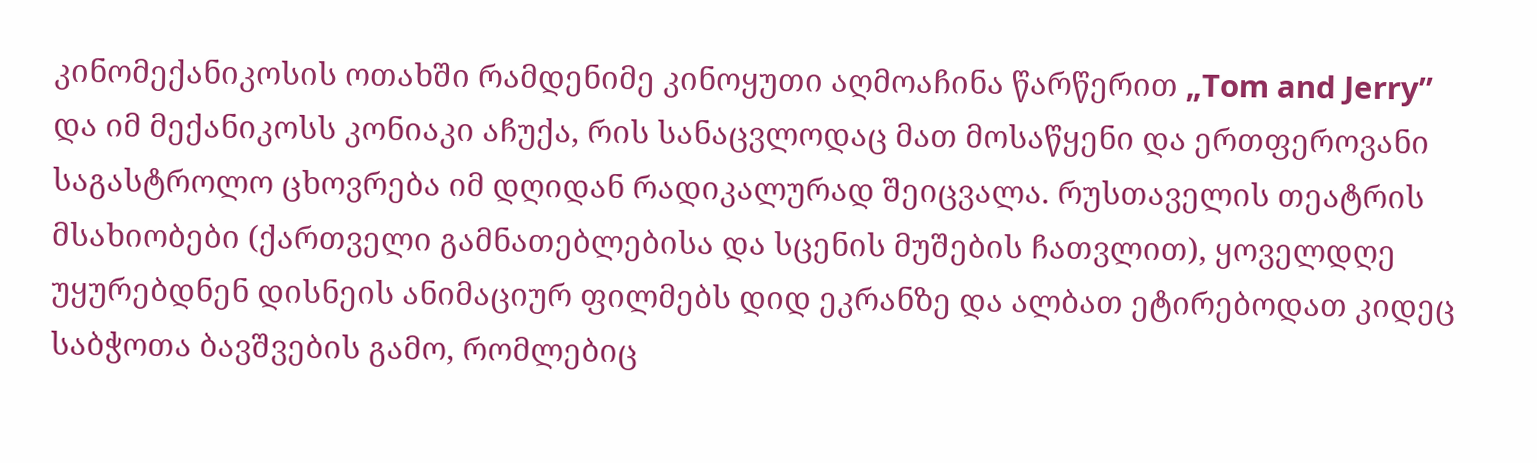კინომექანიკოსის ოთახში რამდენიმე კინოყუთი აღმოაჩინა წარწერით „Tom and Jerry” და იმ მექანიკოსს კონიაკი აჩუქა, რის სანაცვლოდაც მათ მოსაწყენი და ერთფეროვანი საგასტროლო ცხოვრება იმ დღიდან რადიკალურად შეიცვალა. რუსთაველის თეატრის მსახიობები (ქართველი გამნათებლებისა და სცენის მუშების ჩათვლით), ყოველდღე უყურებდნენ დისნეის ანიმაციურ ფილმებს დიდ ეკრანზე და ალბათ ეტირებოდათ კიდეც საბჭოთა ბავშვების გამო, რომლებიც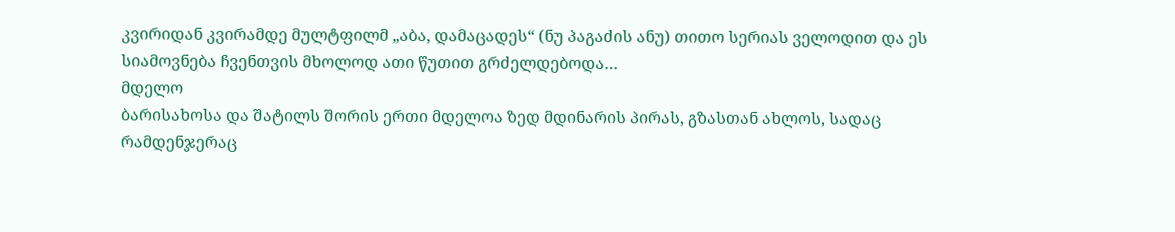კვირიდან კვირამდე მულტფილმ „აბა, დამაცადეს“ (ნუ პაგაძის ანუ) თითო სერიას ველოდით და ეს სიამოვნება ჩვენთვის მხოლოდ ათი წუთით გრძელდებოდა…
მდელო
ბარისახოსა და შატილს შორის ერთი მდელოა ზედ მდინარის პირას, გზასთან ახლოს, სადაც რამდენჯერაც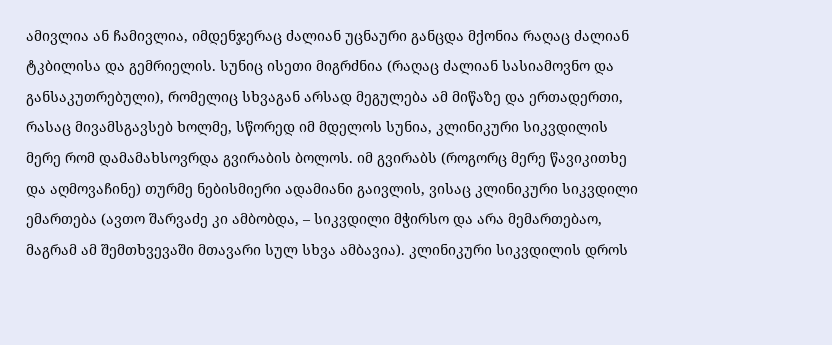ამივლია ან ჩამივლია, იმდენჯერაც ძალიან უცნაური განცდა მქონია რაღაც ძალიან ტკბილისა და გემრიელის. სუნიც ისეთი მიგრძნია (რაღაც ძალიან სასიამოვნო და განსაკუთრებული), რომელიც სხვაგან არსად მეგულება ამ მიწაზე და ერთადერთი, რასაც მივამსგავსებ ხოლმე, სწორედ იმ მდელოს სუნია, კლინიკური სიკვდილის მერე რომ დამამახსოვრდა გვირაბის ბოლოს. იმ გვირაბს (როგორც მერე წავიკითხე და აღმოვაჩინე) თურმე ნებისმიერი ადამიანი გაივლის, ვისაც კლინიკური სიკვდილი ემართება (ავთო შარვაძე კი ამბობდა, – სიკვდილი მჭირსო და არა მემართებაო, მაგრამ ამ შემთხვევაში მთავარი სულ სხვა ამბავია). კლინიკური სიკვდილის დროს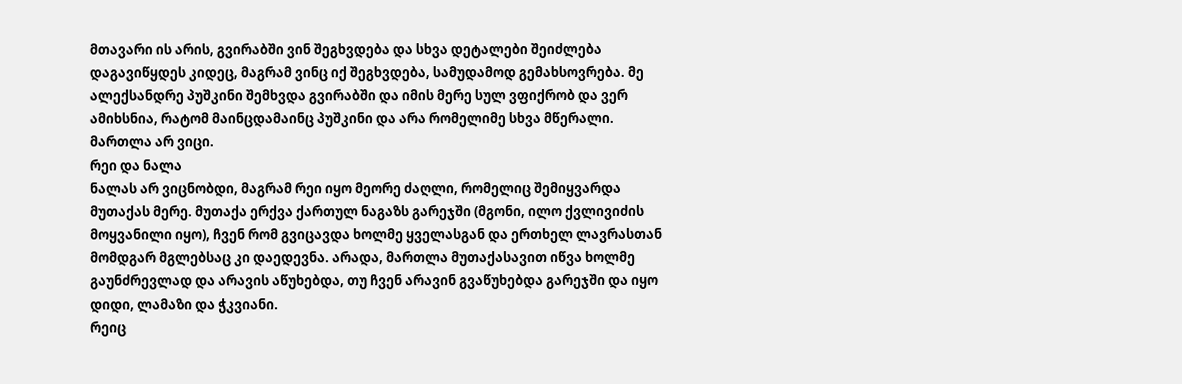მთავარი ის არის, გვირაბში ვინ შეგხვდება და სხვა დეტალები შეიძლება დაგავიწყდეს კიდეც, მაგრამ ვინც იქ შეგხვდება, სამუდამოდ გემახსოვრება. მე ალექსანდრე პუშკინი შემხვდა გვირაბში და იმის მერე სულ ვფიქრობ და ვერ ამიხსნია, რატომ მაინცდამაინც პუშკინი და არა რომელიმე სხვა მწერალი.
მართლა არ ვიცი.
რეი და ნალა
ნალას არ ვიცნობდი, მაგრამ რეი იყო მეორე ძაღლი, რომელიც შემიყვარდა მუთაქას მერე. მუთაქა ერქვა ქართულ ნაგაზს გარეჯში (მგონი, ილო ქვლივიძის მოყვანილი იყო), ჩვენ რომ გვიცავდა ხოლმე ყველასგან და ერთხელ ლავრასთან მომდგარ მგლებსაც კი დაედევნა. არადა, მართლა მუთაქასავით იწვა ხოლმე გაუნძრევლად და არავის აწუხებდა, თუ ჩვენ არავინ გვაწუხებდა გარეჯში და იყო დიდი, ლამაზი და ჭკვიანი.
რეიც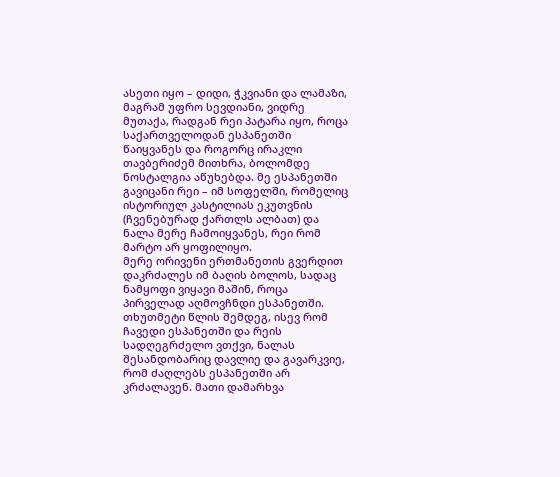ასეთი იყო – დიდი, ჭკვიანი და ლამაზი, მაგრამ უფრო სევდიანი, ვიდრე მუთაქა, რადგან რეი პატარა იყო, როცა საქართველოდან ესპანეთში წაიყვანეს და როგორც ირაკლი თავბერიძემ მითხრა, ბოლომდე ნოსტალგია აწუხებდა. მე ესპანეთში გავიცანი რეი – იმ სოფელში, რომელიც ისტორიულ კასტილიას ეკუთვნის (ჩვენებურად ქართლს ალბათ) და ნალა მერე ჩამოიყვანეს, რეი რომ მარტო არ ყოფილიყო.
მერე ორივენი ერთმანეთის გვერდით დაკრძალეს იმ ბაღის ბოლოს, სადაც ნამყოფი ვიყავი მაშინ, როცა პირველად აღმოვჩნდი ესპანეთში. თხუთმეტი წლის შემდეგ, ისევ რომ ჩავედი ესპანეთში და რეის სადღეგრძელო ვთქვი, ნალას შესანდობარიც დავლიე და გავარკვიე, რომ ძაღლებს ესპანეთში არ კრძალავენ. მათი დამარხვა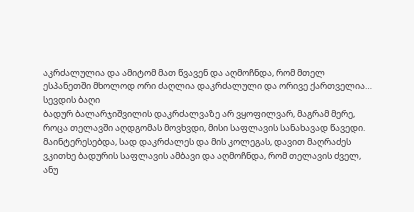აკრძალულია და ამიტომ მათ წვავენ და აღმოჩნდა, რომ მთელ ესპანეთში მხოლოდ ორი ძაღლია დაკრძალული და ორივე ქართველია…
სევდის ბაღი
ბადურ ბალარჯიშვილის დაკრძალვაზე არ ვყოფილვარ, მაგრამ მერე, როცა თელავში აღდგომას მოვხვდი, მისი საფლავის სანახავად წავედი. მაინტერესებდა, სად დაკრძალეს და მის კოლეგას, დავით მაღრაძეს ვკითხე ბადურის საფლავის ამბავი და აღმოჩნდა, რომ თელავის ძველ, ანუ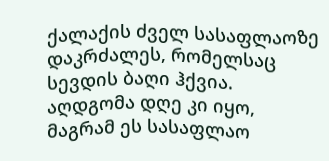ქალაქის ძველ სასაფლაოზე დაკრძალეს, რომელსაც სევდის ბაღი ჰქვია. აღდგომა დღე კი იყო, მაგრამ ეს სასაფლაო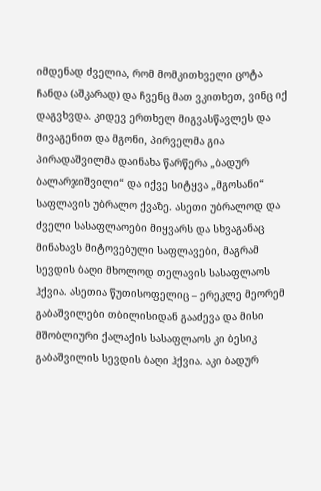იმდენად ძველია, რომ მომკითხველი ცოტა ჩანდა (აშკარად) და ჩვენც მათ ვკითხეთ, ვინც იქ დაგვხვდა. კიდევ ერთხელ მიგვასწავლეს და მივაგენით და მგონი, პირველმა გია პირადაშვილმა დაინახა წარწერა „ბადურ ბალარჯიშვილი“ და იქვე სიტყვა „მგოსანი“ საფლავის უბრალო ქვაზე. ასეთი უბრალოდ და ძველი სასაფლაოები მიყვარს და სხვაგანაც მინახავს მიტოვებული საფლავები, მაგრამ სევდის ბაღი მხოლოდ თელავის სასაფლაოს ჰქვია. ასეთია წუთისოფელიც – ერეკლე მეორემ გაბაშვილები თბილისიდან გააძევა და მისი მშობლიური ქალაქის სასაფლაოს კი ბესიკ გაბაშვილის სევდის ბაღი ჰქვია. აკი ბადურ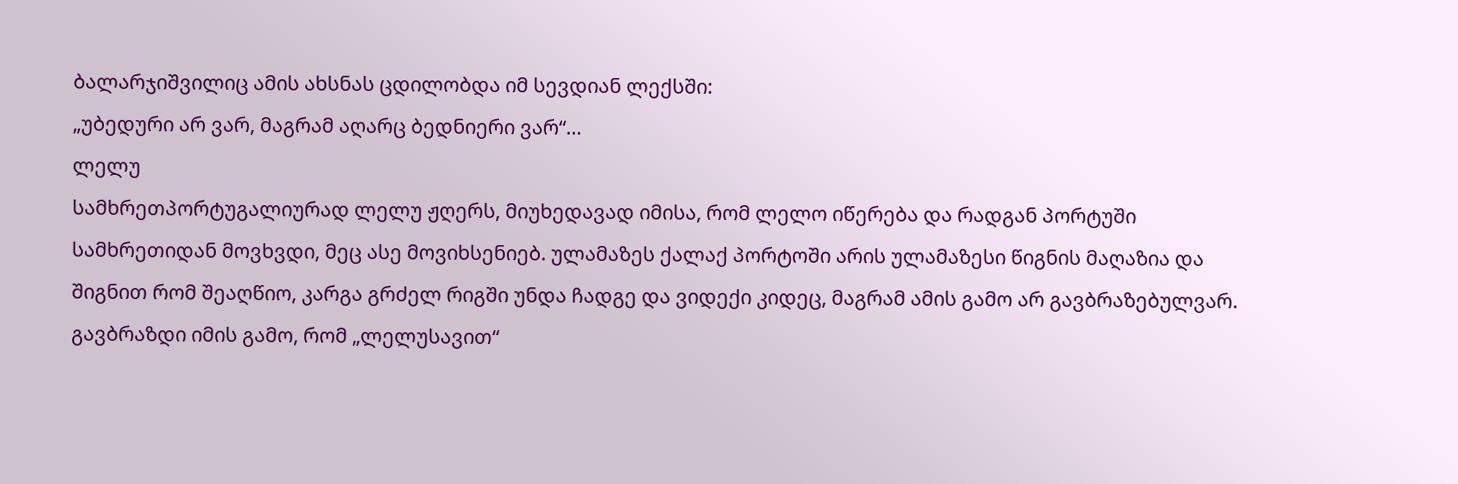ბალარჯიშვილიც ამის ახსნას ცდილობდა იმ სევდიან ლექსში:
„უბედური არ ვარ, მაგრამ აღარც ბედნიერი ვარ“…
ლელუ
სამხრეთპორტუგალიურად ლელუ ჟღერს, მიუხედავად იმისა, რომ ლელო იწერება და რადგან პორტუში სამხრეთიდან მოვხვდი, მეც ასე მოვიხსენიებ. ულამაზეს ქალაქ პორტოში არის ულამაზესი წიგნის მაღაზია და შიგნით რომ შეაღწიო, კარგა გრძელ რიგში უნდა ჩადგე და ვიდექი კიდეც, მაგრამ ამის გამო არ გავბრაზებულვარ.
გავბრაზდი იმის გამო, რომ „ლელუსავით“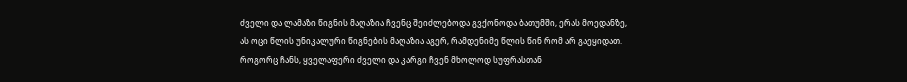ძველი და ლამაზი წიგნის მაღაზია ჩვენც შეიძლებოდა გვქონოდა ბათუმში, ერას მოედანზე, ას ოცი წლის უნიკალური წიგნების მაღაზია აგერ, რამდენიმე წლის წინ რომ არ გაეყიდათ. როგორც ჩანს, ყველაფერი ძველი და კარგი ჩვენ მხოლოდ სუფრასთან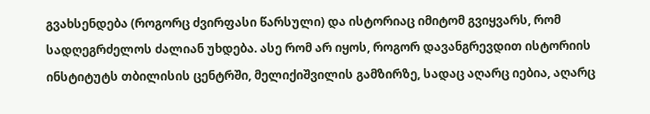გვახსენდება (როგორც ძვირფასი წარსული) და ისტორიაც იმიტომ გვიყვარს, რომ სადღეგრძელოს ძალიან უხდება. ასე რომ არ იყოს, როგორ დავანგრევდით ისტორიის ინსტიტუტს თბილისის ცენტრში, მელიქიშვილის გამზირზე, სადაც აღარც იებია, აღარც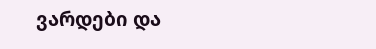ვარდები და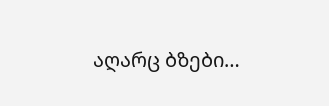აღარც ბზები…